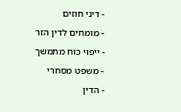- דיני חוזים
- מומחים לדין הזר
- ייפוי כוח מתמשך
- משפט מסחרי
- הדין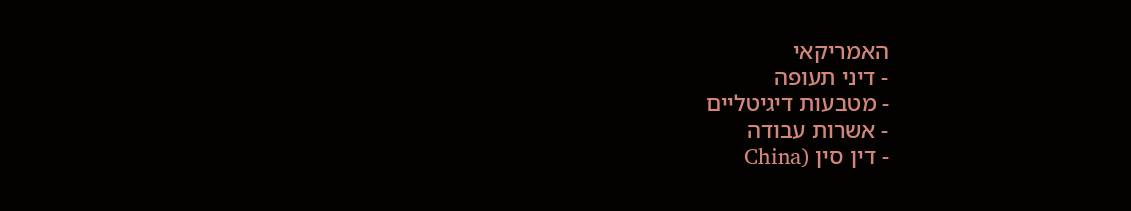האמריקאי
- דיני תעופה
- מטבעות דיגיטליים
- אשרות עבודה
- דין סין (China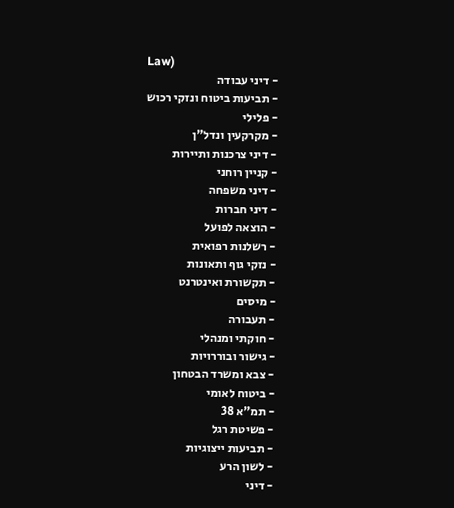Law)
- דיני עבודה
- תביעות ביטוח ונזקי רכוש
- פלילי
- מקרקעין ונדל"ן
- דיני צרכנות ותיירות
- קניין רוחני
- דיני משפחה
- דיני חברות
- הוצאה לפועל
- רשלנות רפואית
- נזקי גוף ותאונות
- תקשורת ואינטרנט
- מיסים
- תעבורה
- חוקתי ומנהלי
- גישור ובוררויות
- צבא ומשרד הבטחון
- ביטוח לאומי
- תמ"א 38
- פשיטת רגל
- תביעות ייצוגיות
- לשון הרע
- דיני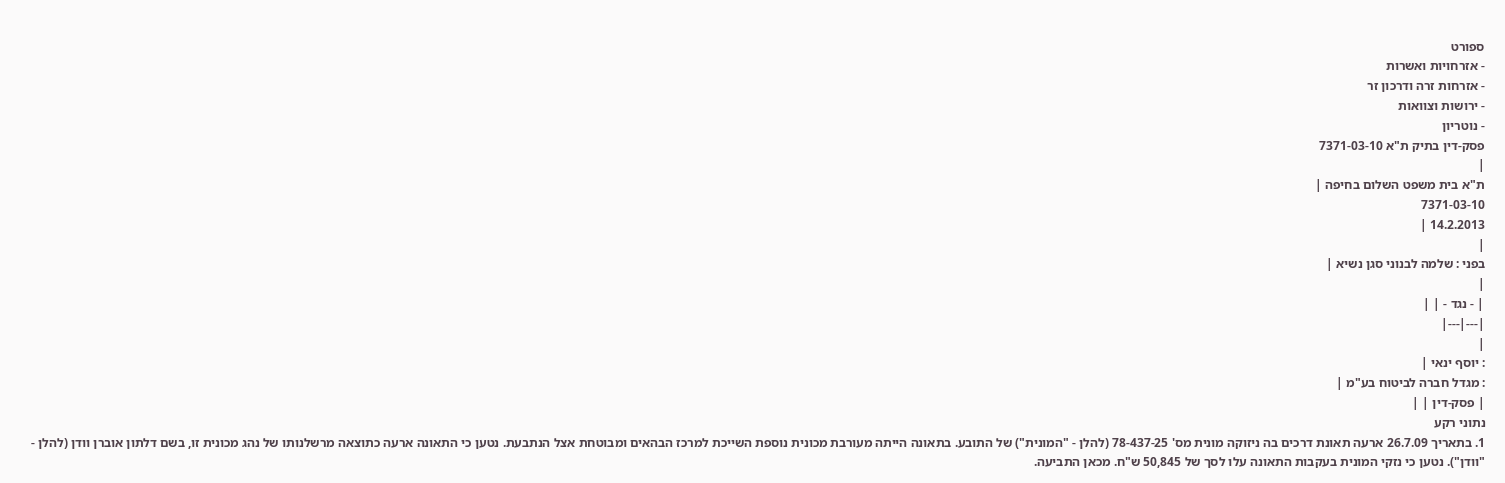ספורט
- אזרחויות ואשרות
- אזרחות זרה ודרכון זר
- ירושות וצוואות
- נוטריון
פסק-דין בתיק ת"א 7371-03-10
|
ת"א בית משפט השלום בחיפה |
7371-03-10
14.2.2013 |
|
בפני : שלמה לבנוני סגן נשיא |
|
| - נגד - | |
|---|---|
|
: יוסף ינאי |
: מגדל חברה לביטוח בע"מ |
| פסק-דין | |
נתוני רקע
1. בתאריך 26.7.09 ארעה תאונת דרכים בה ניזוקה מונית מס' 78-437-25 (להלן - "המונית") של התובע. בתאונה הייתה מעורבת מכונית נוספת השייכת למרכז הבהאים ומבוטחת אצל הנתבעת. נטען כי התאונה ארעה כתוצאה מרשלנותו של נהג מכונית זו, בשם דלתון אוברן וודן (להלן - "וודן"). נטען כי נזקי המונית בעקבות התאונה עלו לסך של 50,845 ש"ח. מכאן התביעה.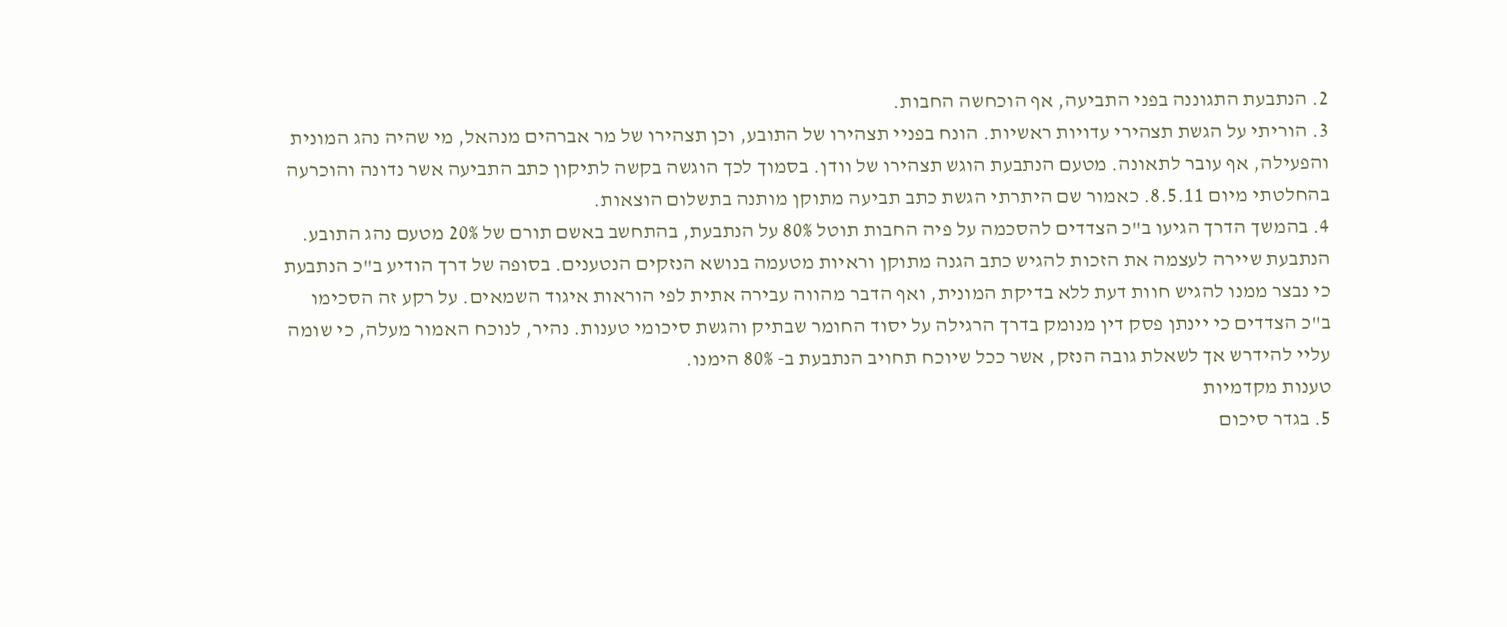2. הנתבעת התגוננה בפני התביעה, אף הוכחשה החבות.
3. הוריתי על הגשת תצהירי עדויות ראשיות. הונח בפניי תצהירו של התובע, וכן תצהירו של מר אברהים מנהאל, מי שהיה נהג המונית והפעילה, אף עובר לתאונה. מטעם הנתבעת הוגש תצהירו של וודן. בסמוך לכך הוגשה בקשה לתיקון כתב התביעה אשר נדונה והוכרעה בהחלטתי מיום 8.5.11. כאמור שם היתרתי הגשת כתב תביעה מתוקן מותנה בתשלום הוצאות.
4. בהמשך הדרך הגיעו ב"כ הצדדים להסכמה על פיה החבות תוטל 80% על הנתבעת, בהתחשב באשם תורם של 20% מטעם נהג התובע. הנתבעת שיירה לעצמה את הזכות להגיש כתב הגנה מתוקן וראיות מטעמה בנושא הנזקים הנטענים. בסופה של דרך הודיע ב"כ הנתבעת כי נבצר ממנו להגיש חוות דעת ללא בדיקת המונית, ואף הדבר מהווה עבירה אתית לפי הוראות איגוד השמאים. על רקע זה הסכימו ב"כ הצדדים כי יינתן פסק דין מנומק בדרך הרגילה על יסוד החומר שבתיק והגשת סיכומי טענות. נהיר, לנוכח האמור מעלה, כי שומה עליי להידרש אך לשאלת גובה הנזק, אשר ככל שיוכח תחויב הנתבעת ב- 80% הימנו.
טענות מקדמיות
5. בגדר סיכום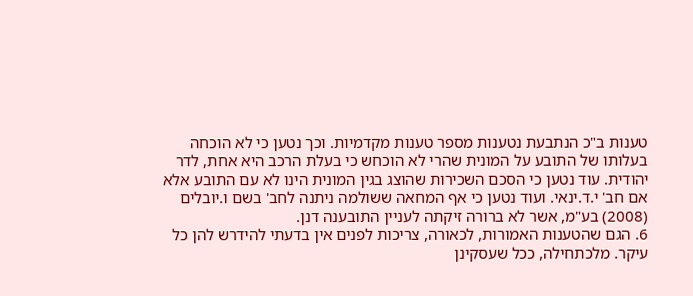טענות ב"כ הנתבעת נטענות מספר טענות מקדמיות. וכך נטען כי לא הוכחה בעלותו של התובע על המונית שהרי לא הוכחש כי בעלת הרכב היא אחת, לדר יהודית. עוד נטען כי הסכם השכירות שהוצג בגין המונית הינו לא עם התובע אלא אם חב' י.ד.ינאי. ועוד נטען כי אף המחאה ששולמה ניתנה לחב' בשם ו.יובלים (2008) בע"מ, אשר לא ברורה זיקתה לעניין התובענה דנן.
6. הגם שהטענות האמורות, לכאורה, צריכות לפנים אין בדעתי להידרש להן כל עיקר. מלכתחילה, ככל שעסקינן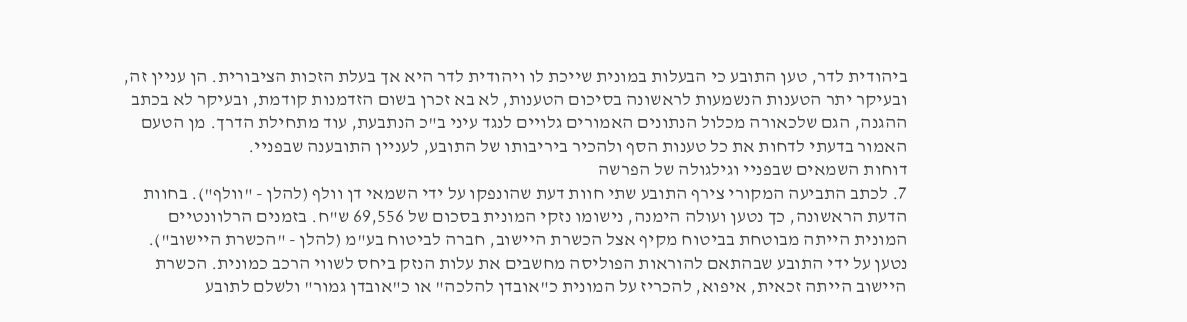ביהודית לדר, טען התובע כי הבעלות במונית שייכת לו ויהודית לדר היא אך בעלת הזכות הציבורית. הן עניין זה, ובעיקר יתר הטענות הנשמעות לראשונה בסיכום הטענות, לא בא זכרן בשום הזדמנות קודמת, ובעיקר לא בכתב ההגנה, הגם שלכאורה מכלול הנתונים האמורים גלויים לנגד עיני ב"כ הנתבעת, עוד מתחילת הדרך. מן הטעם האמור בדעתי לדחות את כל טענות הסף ולהכיר ביריבותו של התובע, לעניין התובענה שבפניי.
דוחות השמאים שבפניי וגילגולה של הפרשה
7. לכתב התביעה המקורי צירף התובע שתי חוות דעת שהונפקו על ידי השמאי דן וולף (להלן - "וולף"). בחוות הדעת הראשונה, כך נטען ועולה הימנה, נישומו נזקי המונית בסכום של 69,556 ש"ח. בזמנים הרלוונטיים המונית הייתה מבוטחת בביטוח מקיף אצל הכשרת היישוב, חברה לביטוח בע"מ (להלן - "הכשרת היישוב"). נטען על ידי התובע שבהתאם להוראות הפוליסה מחשבים את עלות הנזק ביחס לשווי הרכב כמונית. הכשרת היישוב הייתה זכאית, איפוא, להכריז על המונית כ"אובדן להלכה" או כ"אובדן גמור" ולשלם לתובע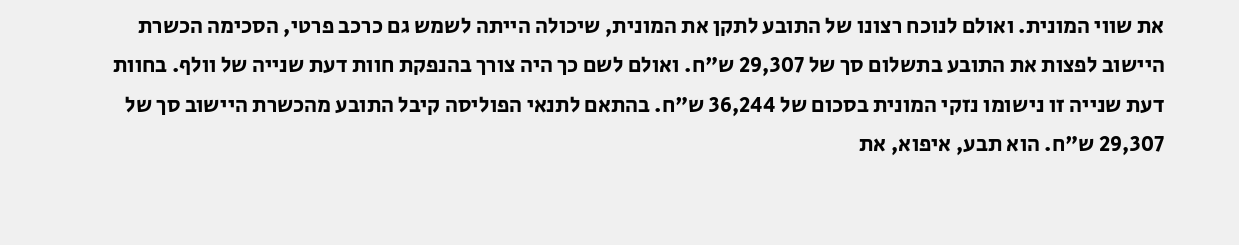את שווי המונית. ואולם לנוכח רצונו של התובע לתקן את המונית, שיכולה הייתה לשמש גם כרכב פרטי, הסכימה הכשרת היישוב לפצות את התובע בתשלום סך של 29,307 ש"ח. ואולם לשם כך היה צורך בהנפקת חוות דעת שנייה של וולף. בחוות דעת שנייה זו נישומו נזקי המונית בסכום של 36,244 ש"ח. בהתאם לתנאי הפוליסה קיבל התובע מהכשרת היישוב סך של 29,307 ש"ח. הוא תבע, איפוא, את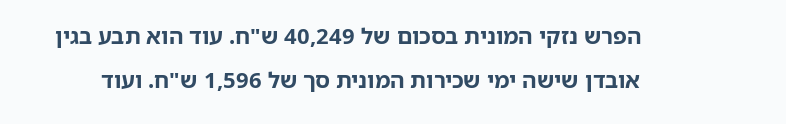הפרש נזקי המונית בסכום של 40,249 ש"ח. עוד הוא תבע בגין אובדן שישה ימי שכירות המונית סך של 1,596 ש"ח. ועוד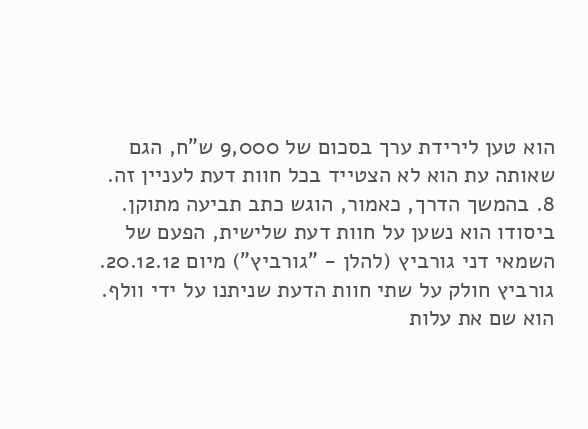הוא טען לירידת ערך בסכום של 9,000 ש"ח, הגם שאותה עת הוא לא הצטייד בכל חוות דעת לעניין זה.
8. בהמשך הדרך, כאמור, הוגש כתב תביעה מתוקן. ביסודו הוא נשען על חוות דעת שלישית, הפעם של השמאי דני גורביץ (להלן - "גורביץ") מיום 20.12.12. גורביץ חולק על שתי חוות הדעת שניתנו על ידי וולף. הוא שם את עלות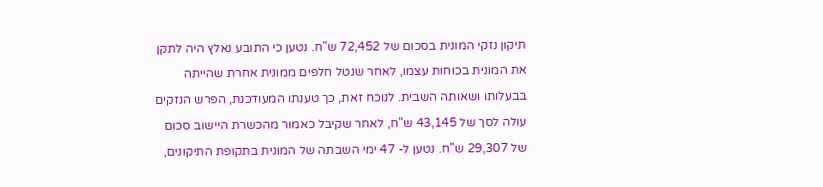תיקון נזקי המונית בסכום של 72,452 ש"ח. נטען כי התובע נאלץ היה לתקן את המונית בכוחות עצמו, לאחר שנטל חלפים ממונית אחרת שהייתה בבעלותו ושאותה השבית. לנוכח זאת, כך טענתו המעודכנת, הפרש הנזקים עולה לסך של 43,145 ש"ח, לאחר שקיבל כאמור מהכשרת היישוב סכום של 29,307 ש"ח. נטען ל- 47 ימי השבתה של המונית בתקופת התיקונים,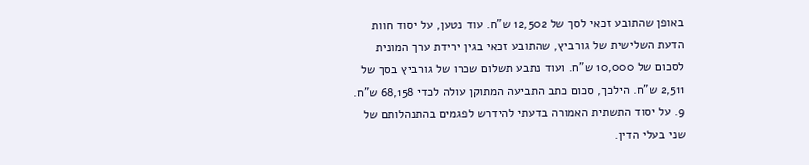באופן שהתובע זכאי לסך של 12,502 ש"ח. עוד נטען, על יסוד חוות הדעת השלישית של גורביץ, שהתובע זכאי בגין ירידת ערך המונית לסכום של 10,000 ש"ח. ועוד נתבע תשלום שכרו של גורביץ בסך של 2,511 ש"ח. הילכך, סכום כתב התביעה המתוקן עולה לכדי 68,158 ש"ח.
9. על יסוד התשתית האמורה בדעתי להידרש לפגמים בהתנהלותם של שני בעלי הדין.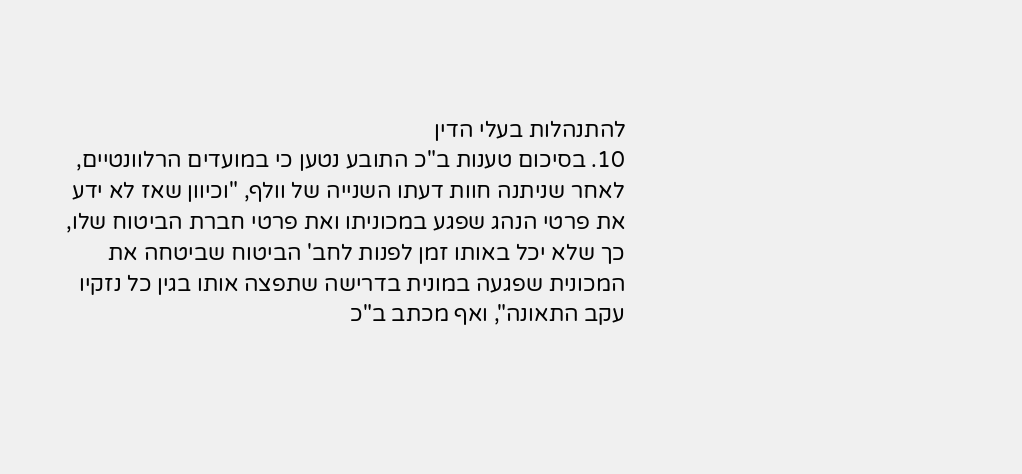להתנהלות בעלי הדין
10. בסיכום טענות ב"כ התובע נטען כי במועדים הרלוונטיים, לאחר שניתנה חוות דעתו השנייה של וולף, "וכיוון שאז לא ידע את פרטי הנהג שפגע במכוניתו ואת פרטי חברת הביטוח שלו, כך שלא יכל באותו זמן לפנות לחב' הביטוח שביטחה את המכונית שפגעה במונית בדרישה שתפצה אותו בגין כל נזקיו עקב התאונה", ואף מכתב ב"כ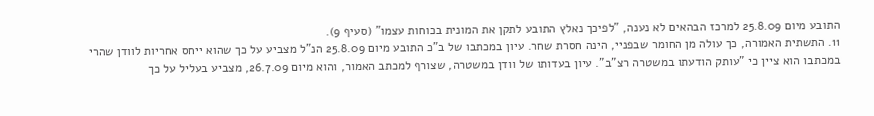התובע מיום 25.8.09 למרכז הבהאים לא נענה, "לפיכך נאלץ התובע לתקן את המונית בכוחות עצמו" (סעיף 9).
11. התשתית האמורה, כך עולה מן החומר שבפניי, הינה חסרת שחר. עיון במכתבו של ב"כ התובע מיום 25.8.09 הנ"ל מצביע על כך שהוא ייחס אחריות לוודן שהרי במכתבו הוא ציין כי "עותק הודעתו במשטרה רצ"ב". עיון בעדותו של וודן במשטרה, שצורף למכתב האמור, והוא מיום 26.7.09, מצביע בעליל על כך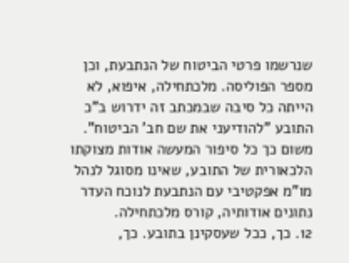שנרשמו פרטי הביטוח של הנתבעת, וכן מספר הפוליסה. מלכתחילה, איפוא, לא הייתה כל סיבה שבמכתב זה ידרוש ב"כ התובע "להודיעני את שם חב' הביטוח".
משום כך כל סיפור המעשה אודות מצוקתו הלכאורית של התובע, שאינו מסוגל לנהל מו"מ אפקטיבי עם הנתבעת לנוכח העדר נתונים אודותיה, קורס מלכתחילה.
12. כך, ככל שעסקינן בתובע. כך,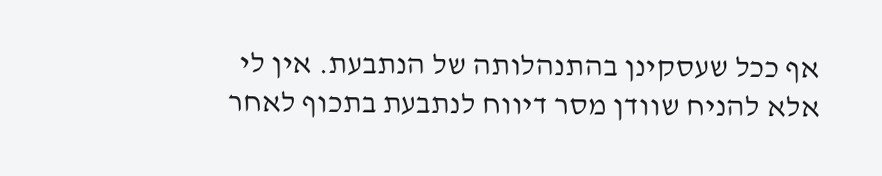אף ככל שעסקינן בהתנהלותה של הנתבעת. אין לי אלא להניח שוודן מסר דיווח לנתבעת בתכוף לאחר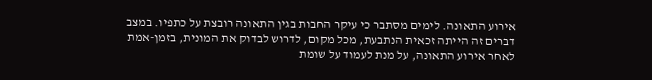אירוע התאונה. לימים מסתבר כי עיקר החבות בגין התאונה רובצת על כתפיו. במצב דברים זה הייתה זכאית הנתבעת, מכל מקום, לדרוש לבדוק את המונית, בזמן-אמת לאחר אירוע התאונה, על מנת לעמוד על שומת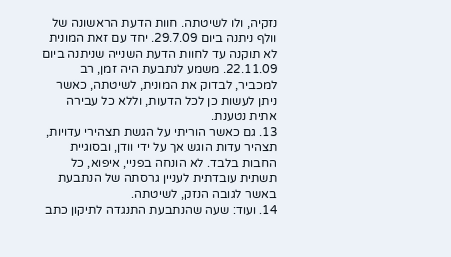נזקיה, ולו לשיטתה. חוות הדעת הראשונה של וולף ניתנה ביום 29.7.09. יחד עם זאת המונית לא תוקנה עד לחוות הדעת השנייה שניתנה ביום 22.11.09. משמע לנתבעת היה זמן, רב למכביר, לבדוק את המונית, לשיטתה, כאשר ניתן לעשות כן לכל הדעות, וללא כל עבירה אתית נטענת.
13. גם כאשר הוריתי על הגשת תצהירי עדויות, תצהיר עדות הוגש אך על ידי וודן, ובסוגיית החבות בלבד. לא הונחה בפניי, איפוא, כל תשתית עובדתית לעניין גרסתה של הנתבעת באשר לגובה הנזק, לשיטתה.
14. ועוד: שעה שהנתבעת התנגדה לתיקון כתב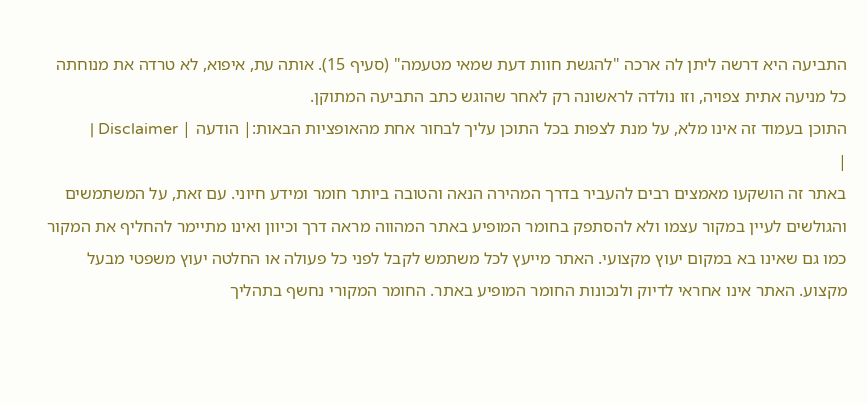התביעה היא דרשה ליתן לה ארכה "להגשת חוות דעת שמאי מטעמה" (סעיף 15). אותה עת, איפוא, לא טרדה את מנוחתה כל מניעה אתית צפויה, וזו נולדה לראשונה רק לאחר שהוגש כתב התביעה המתוקן.
התוכן בעמוד זה אינו מלא, על מנת לצפות בכל התוכן עליך לבחור אחת מהאופציות הבאות:| הודעה | Disclaimer |
|
באתר זה הושקעו מאמצים רבים להעביר בדרך המהירה הנאה והטובה ביותר חומר ומידע חיוני. עם זאת, על המשתמשים והגולשים לעיין במקור עצמו ולא להסתפק בחומר המופיע באתר המהווה מראה דרך וכיוון ואינו מתיימר להחליף את המקור כמו גם שאינו בא במקום יעוץ מקצועי. האתר מייעץ לכל משתמש לקבל לפני כל פעולה או החלטה יעוץ משפטי מבעל מקצוע. האתר אינו אחראי לדיוק ולנכונות החומר המופיע באתר. החומר המקורי נחשף בתהליך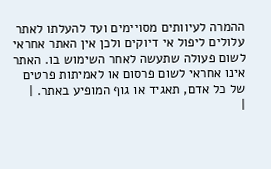ההמרה לעיוותים מסויימים ועד להעלתו לאתר עלולים ליפול אי דיוקים ולכן אין האתר אחראי לשום פעולה שתעשה לאחר השימוש בו. האתר אינו אחראי לשום פרסום או לאמיתות פרטים של כל אדם, תאגיד או גוף המופיע באתר. |
|